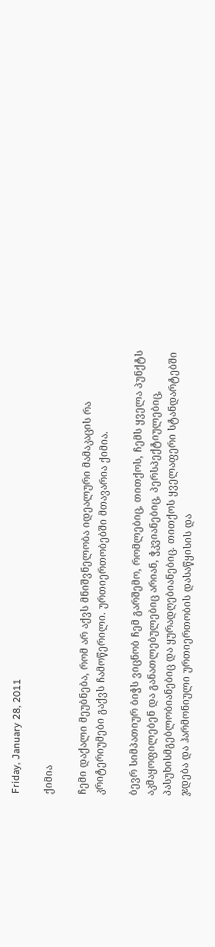Friday, January 28, 2011

ქიმია

ჩემი დაქალი მეუბნება, რომ არ აქვს მნიშვნელობა იდეალური მამაკაცის რა კრიტერიუმები გაქვს ჩამოწერილი. ურთიერთობებში მთავარია ქიმია.

ბევრ სიმპათიურ ბიჭს ვიცნობ ჩემ გარშემო, რომლებიც, თითქოს, ჩემს ყველა პუნქტს აკმაყოფილებენ და განათლებულებიც არიან, ჭკვიანებიც, პერსპექტიულებიც, პასუხისმგებლობიანებიც და ყურადღებიანებიც. თითქოს ყველაფერი სტანდარტებში ჯდება და ჰარმონიული ურთიერთობის დასაწყისის და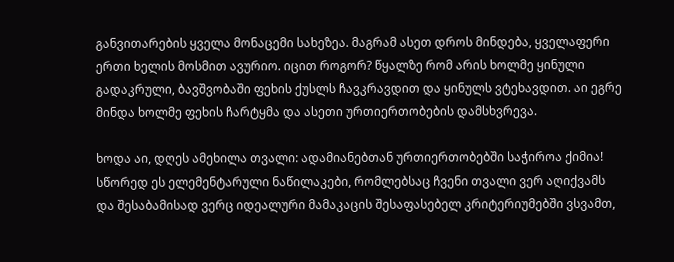განვითარების ყველა მონაცემი სახეზეა. მაგრამ ასეთ დროს მინდება, ყველაფერი ერთი ხელის მოსმით ავურიო. იცით როგორ? წყალზე რომ არის ხოლმე ყინული გადაკრული, ბავშვობაში ფეხის ქუსლს ჩავკრავდით და ყინულს ვტეხავდით. აი ეგრე მინდა ხოლმე ფეხის ჩარტყმა და ასეთი ურთიერთობების დამსხვრევა.

ხოდა აი, დღეს ამეხილა თვალი: ადამიანებთან ურთიერთობებში საჭიროა ქიმია! სწორედ ეს ელემენტარული ნაწილაკები, რომლებსაც ჩვენი თვალი ვერ აღიქვამს და შესაბამისად ვერც იდეალური მამაკაცის შესაფასებელ კრიტერიუმებში ვსვამთ,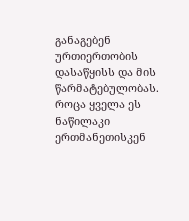განაგებენ ურთიერთობის დასაწყისს და მის წარმატებულობას. როცა ყველა ეს ნაწილაკი ერთმანეთისკენ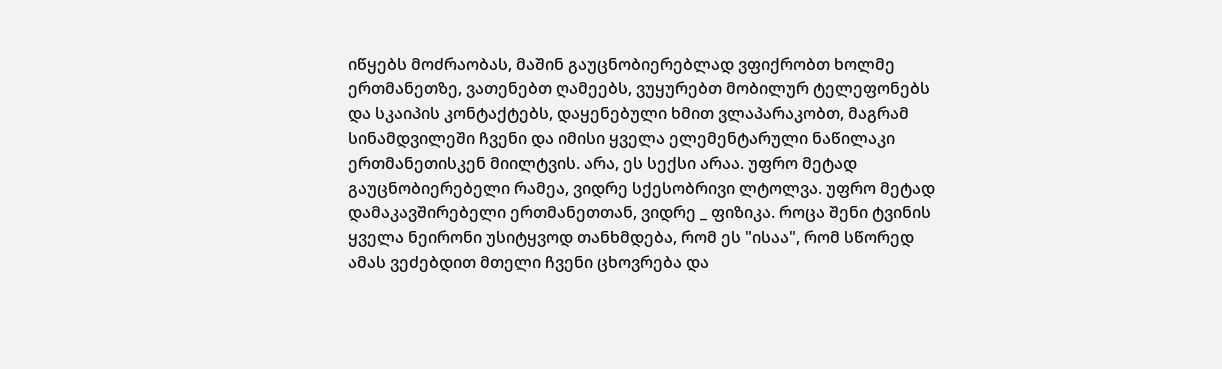იწყებს მოძრაობას, მაშინ გაუცნობიერებლად ვფიქრობთ ხოლმე ერთმანეთზე, ვათენებთ ღამეებს, ვუყურებთ მობილურ ტელეფონებს და სკაიპის კონტაქტებს, დაყენებული ხმით ვლაპარაკობთ, მაგრამ სინამდვილეში ჩვენი და იმისი ყველა ელემენტარული ნაწილაკი ერთმანეთისკენ მიილტვის. არა, ეს სექსი არაა. უფრო მეტად გაუცნობიერებელი რამეა, ვიდრე სქესობრივი ლტოლვა. უფრო მეტად დამაკავშირებელი ერთმანეთთან, ვიდრე _ ფიზიკა. როცა შენი ტვინის ყველა ნეირონი უსიტყვოდ თანხმდება, რომ ეს "ისაა", რომ სწორედ ამას ვეძებდით მთელი ჩვენი ცხოვრება და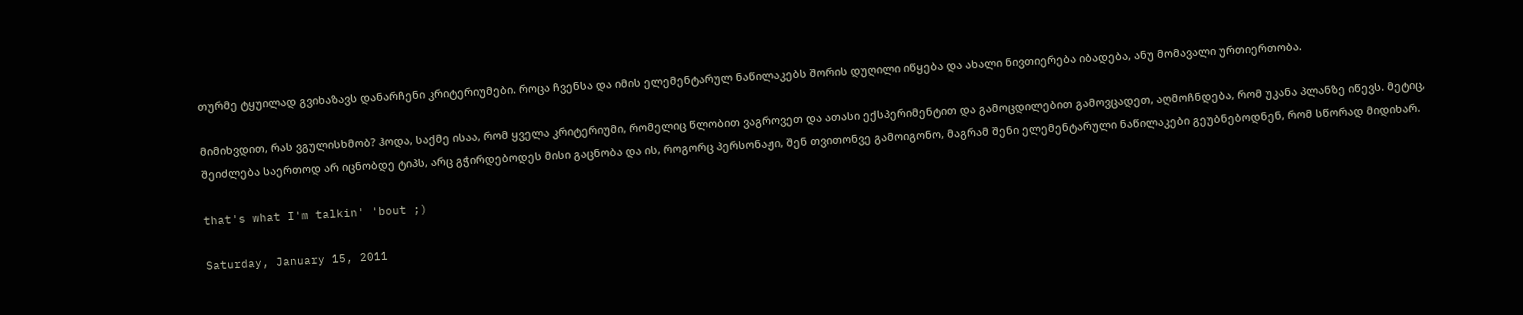თურმე ტყუილად გვიხაზავს დანარჩენი კრიტერიუმები. როცა ჩვენსა და იმის ელემენტარულ ნაწილაკებს შორის დუღილი იწყება და ახალი ნივთიერება იბადება, ანუ მომავალი ურთიერთობა.

მიმიხვდით, რას ვგულისხმობ? ჰოდა, საქმე ისაა, რომ ყველა კრიტერიუმი, რომელიც წლობით ვაგროვეთ და ათასი ექსპერიმენტით და გამოცდილებით გამოვცადეთ, აღმოჩნდება, რომ უკანა პლანზე იწევს. მეტიც, შეიძლება საერთოდ არ იცნობდე ტიპს, არც გჭირდებოდეს მისი გაცნობა და ის, როგორც პერსონაჟი, შენ თვითონვე გამოიგონო, მაგრამ შენი ელემენტარული ნაწილაკები გეუბნებოდნენ, რომ სწორად მიდიხარ.

that's what I'm talkin' 'bout ;)

Saturday, January 15, 2011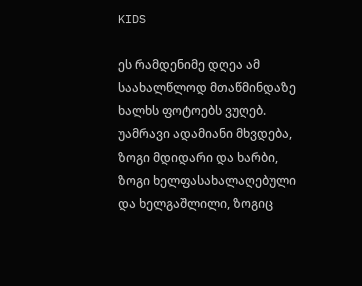KIDS

ეს რამდენიმე დღეა ამ საახალწლოდ მთაწმინდაზე ხალხს ფოტოებს ვუღებ. უამრავი ადამიანი მხვდება, ზოგი მდიდარი და ხარბი, ზოგი ხელფასახალაღებული და ხელგაშლილი, ზოგიც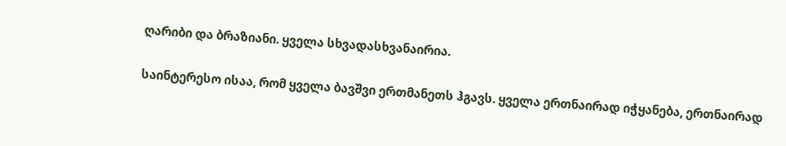ღარიბი და ბრაზიანი. ყველა სხვადასხვანაირია.

საინტერესო ისაა, რომ ყველა ბავშვი ერთმანეთს ჰგავს. ყველა ერთნაირად იჭყანება, ერთნაირად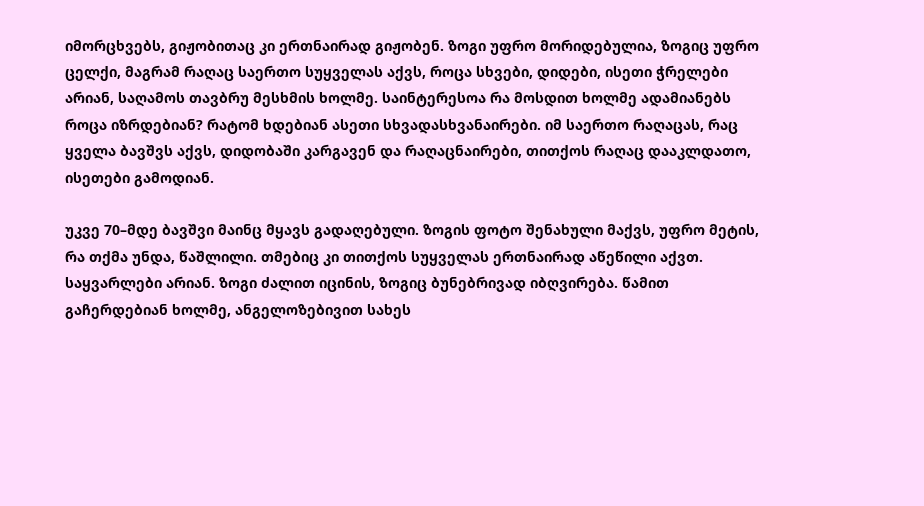იმორცხვებს, გიჟობითაც კი ერთნაირად გიჟობენ. ზოგი უფრო მორიდებულია, ზოგიც უფრო ცელქი, მაგრამ რაღაც საერთო სუყველას აქვს, როცა სხვები, დიდები, ისეთი ჭრელები არიან, საღამოს თავბრუ მესხმის ხოლმე. საინტერესოა რა მოსდით ხოლმე ადამიანებს როცა იზრდებიან? რატომ ხდებიან ასეთი სხვადასხვანაირები. იმ საერთო რაღაცას, რაც ყველა ბავშვს აქვს, დიდობაში კარგავენ და რაღაცნაირები, თითქოს რაღაც დააკლდათო, ისეთები გამოდიან.

უკვე 70–მდე ბავშვი მაინც მყავს გადაღებული. ზოგის ფოტო შენახული მაქვს, უფრო მეტის, რა თქმა უნდა, წაშლილი. თმებიც კი თითქოს სუყველას ერთნაირად აწეწილი აქვთ. საყვარლები არიან. ზოგი ძალით იცინის, ზოგიც ბუნებრივად იბღვირება. წამით გაჩერდებიან ხოლმე, ანგელოზებივით სახეს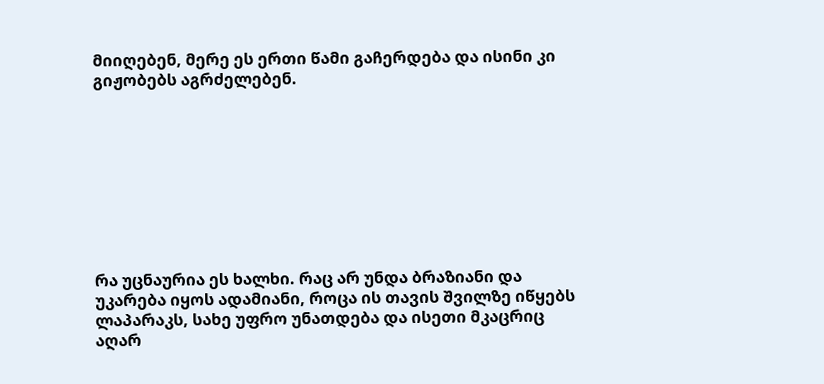მიიღებენ, მერე ეს ერთი წამი გაჩერდება და ისინი კი გიჟობებს აგრძელებენ.









რა უცნაურია ეს ხალხი. რაც არ უნდა ბრაზიანი და უკარება იყოს ადამიანი, როცა ის თავის შვილზე იწყებს ლაპარაკს, სახე უფრო უნათდება და ისეთი მკაცრიც აღარ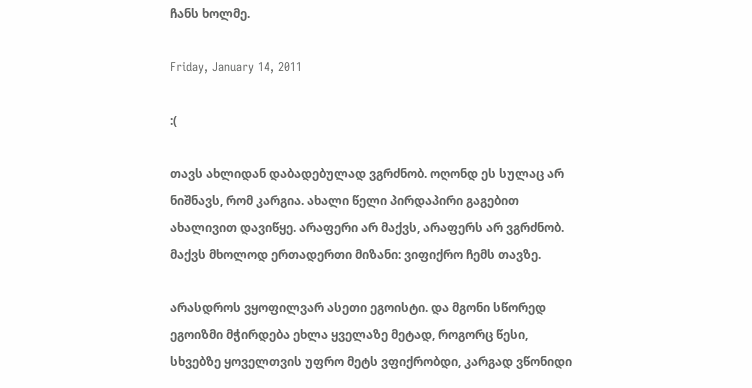ჩანს ხოლმე.

Friday, January 14, 2011

:(

თავს ახლიდან დაბადებულად ვგრძნობ. ოღონდ ეს სულაც არ ნიშნავს, რომ კარგია. ახალი წელი პირდაპირი გაგებით ახალივით დავიწყე. არაფერი არ მაქვს, არაფერს არ ვგრძნობ. მაქვს მხოლოდ ერთადერთი მიზანი: ვიფიქრო ჩემს თავზე.

არასდროს ვყოფილვარ ასეთი ეგოისტი. და მგონი სწორედ ეგოიზმი მჭირდება ეხლა ყველაზე მეტად, როგორც წესი, სხვებზე ყოველთვის უფრო მეტს ვფიქრობდი, კარგად ვწონიდი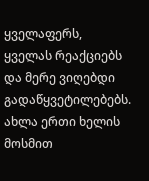ყველაფერს, ყველას რეაქციებს და მერე ვიღებდი გადაწყვეტილებებს. ახლა ერთი ხელის მოსმით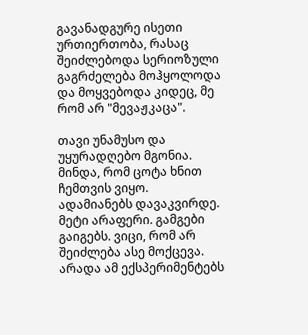გავანადგურე ისეთი ურთიერთობა, რასაც შეიძლებოდა სერიოზული გაგრძელება მოჰყოლოდა და მოყვებოდა კიდეც, მე რომ არ "მევაჟკაცა".

თავი უნამუსო და უყურადღებო მგონია. მინდა, რომ ცოტა ხნით ჩემთვის ვიყო. ადამიანებს დავაკვირდე. მეტი არაფერი. გამგები გაიგებს. ვიცი, რომ არ შეიძლება ასე მოქცევა. არადა ამ ექსპერიმენტებს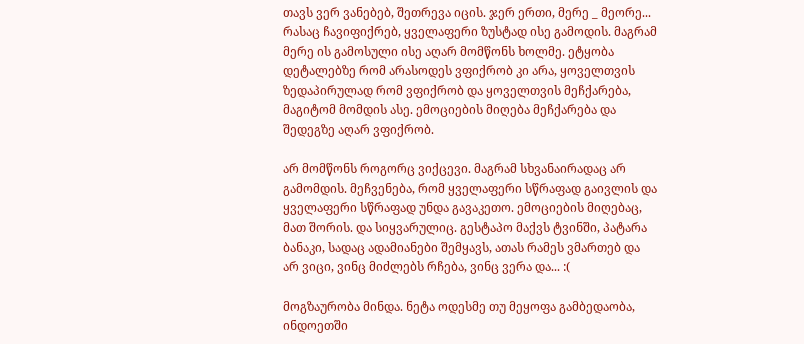თავს ვერ ვანებებ, შეთრევა იცის. ჯერ ერთი, მერე _ მეორე...  რასაც ჩავიფიქრებ, ყველაფერი ზუსტად ისე გამოდის. მაგრამ მერე ის გამოსული ისე აღარ მომწონს ხოლმე. ეტყობა დეტალებზე რომ არასოდეს ვფიქრობ კი არა, ყოველთვის ზედაპირულად რომ ვფიქრობ და ყოველთვის მეჩქარება, მაგიტომ მომდის ასე. ემოციების მიღება მეჩქარება და შედეგზე აღარ ვფიქრობ.

არ მომწონს როგორც ვიქცევი. მაგრამ სხვანაირადაც არ გამომდის. მეჩვენება, რომ ყველაფერი სწრაფად გაივლის და ყველაფერი სწრაფად უნდა გავაკეთო. ემოციების მიღებაც, მათ შორის. და სიყვარულიც. გესტაპო მაქვს ტვინში, პატარა ბანაკი, სადაც ადამიანები შემყავს, ათას რამეს ვმართებ და არ ვიცი, ვინც მიძლებს რჩება, ვინც ვერა და... :(

მოგზაურობა მინდა. ნეტა ოდესმე თუ მეყოფა გამბედაობა, ინდოეთში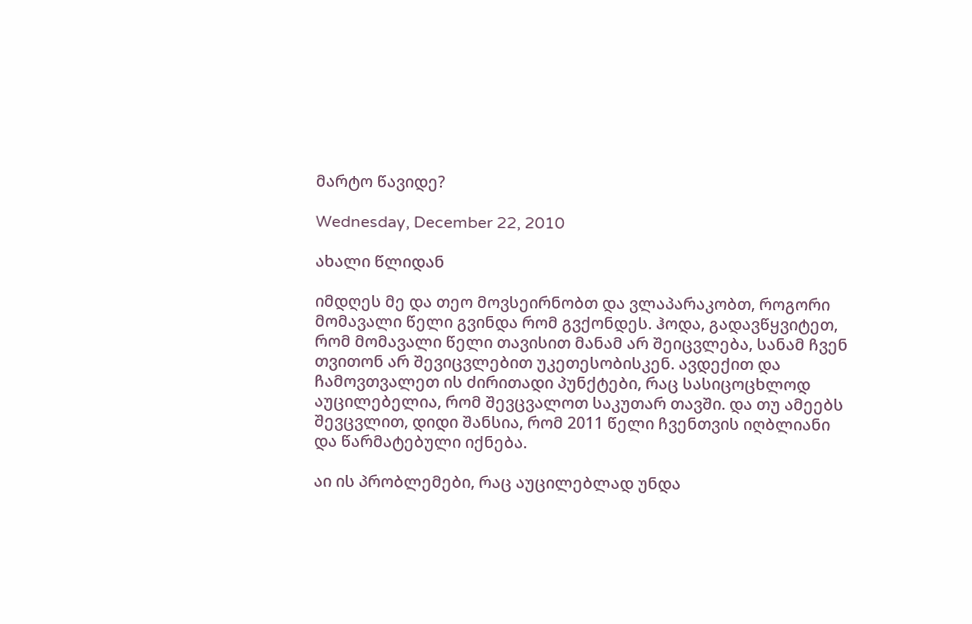მარტო წავიდე?

Wednesday, December 22, 2010

ახალი წლიდან

იმდღეს მე და თეო მოვსეირნობთ და ვლაპარაკობთ, როგორი მომავალი წელი გვინდა რომ გვქონდეს. ჰოდა, გადავწყვიტეთ, რომ მომავალი წელი თავისით მანამ არ შეიცვლება, სანამ ჩვენ თვითონ არ შევიცვლებით უკეთესობისკენ. ავდექით და ჩამოვთვალეთ ის ძირითადი პუნქტები, რაც სასიცოცხლოდ აუცილებელია, რომ შევცვალოთ საკუთარ თავში. და თუ ამეებს შევცვლით, დიდი შანსია, რომ 2011 წელი ჩვენთვის იღბლიანი და წარმატებული იქნება.

აი ის პრობლემები, რაც აუცილებლად უნდა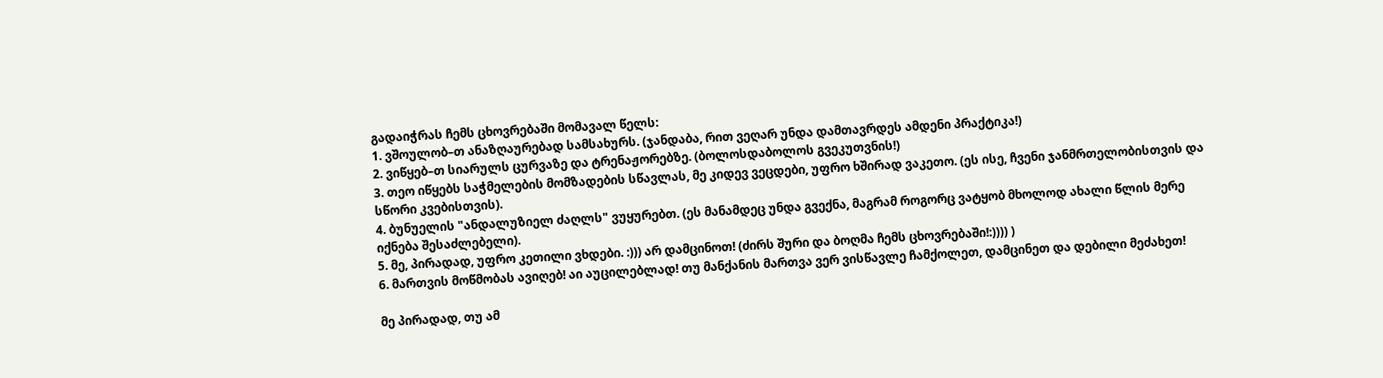გადაიჭრას ჩემს ცხოვრებაში მომავალ წელს:
1. ვშოულობ–თ ანაზღაურებად სამსახურს. (ჯანდაბა, რით ვეღარ უნდა დამთავრდეს ამდენი პრაქტიკა!)
2. ვიწყებ–თ სიარულს ცურვაზე და ტრენაჟორებზე. (ბოლოსდაბოლოს გვეკუთვნის!)
3. თეო იწყებს საჭმელების მომზადების სწავლას, მე კიდევ ვეცდები, უფრო ხშირად ვაკეთო. (ეს ისე, ჩვენი ჯანმრთელობისთვის და სწორი კვებისთვის).
4. ბუნუელის "ანდალუზიელ ძაღლს" ვუყურებთ. (ეს მანამდეც უნდა გვექნა, მაგრამ როგორც ვატყობ მხოლოდ ახალი წლის მერე იქნება შესაძლებელი).
5. მე, პირადად, უფრო კეთილი ვხდები. :))) არ დამცინოთ! (ძირს შური და ბოღმა ჩემს ცხოვრებაში!:)))) )
6. მართვის მოწმობას ავიღებ! აი აუცილებლად! თუ მანქანის მართვა ვერ ვისწავლე ჩამქოლეთ, დამცინეთ და დებილი მეძახეთ!

მე პირადად, თუ ამ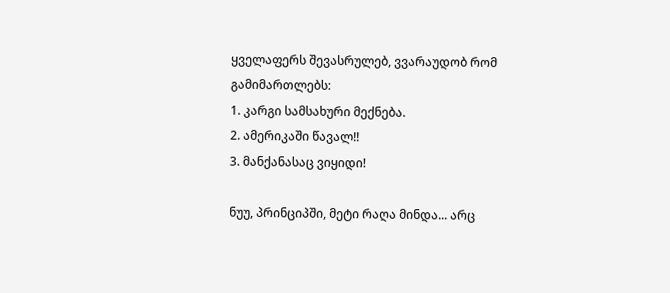ყველაფერს შევასრულებ, ვვარაუდობ რომ გამიმართლებს:
1. კარგი სამსახური მექნება.
2. ამერიკაში წავალ!!
3. მანქანასაც ვიყიდი!

ნუუ, პრინციპში, მეტი რაღა მინდა... არც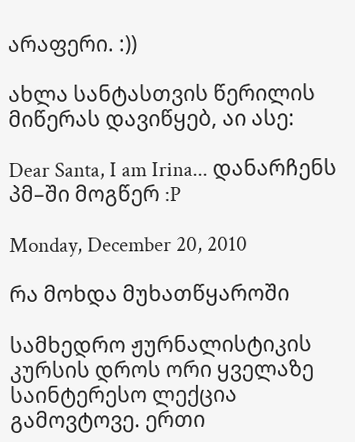არაფერი. :))

ახლა სანტასთვის წერილის მიწერას დავიწყებ, აი ასე:

Dear Santa, I am Irina... დანარჩენს პმ–ში მოგწერ :P

Monday, December 20, 2010

რა მოხდა მუხათწყაროში

სამხედრო ჟურნალისტიკის კურსის დროს ორი ყველაზე საინტერესო ლექცია გამოვტოვე. ერთი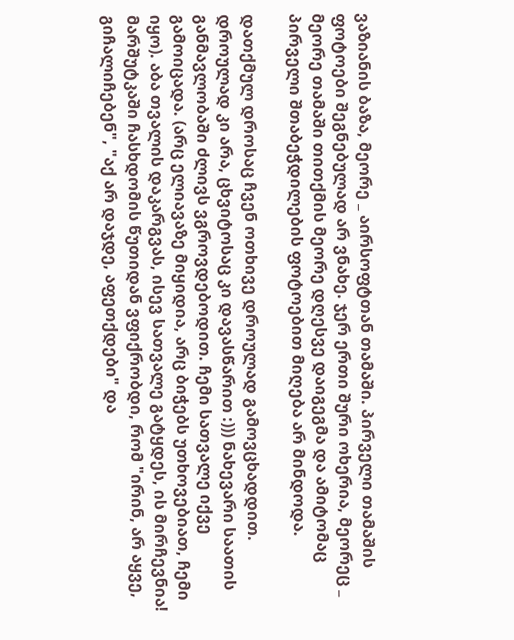ვაზიანის ბაზა, მეორე _ აირსოფტთან თამაში. პირველი თამაშის ფოტოები შეგნებულად არ ვნახე. ჯერ ერთი შური ოხერია, მეორეც _ მეორე თამაში თითქმის მეორე დღესვე დაიგეგმა და ამიტომაც პირველი შთაბეჭდილების ფოტოებით მიღება არ მინდოდა.

დათქმულ დროსაც ჩვენ ოთხივე დროულად გამოვცხადდით. დროულად კი არა, ცხვიტოსაც კი დავასწარით :))) ნახევარი საათის განმავლობაში ძლივს ვგროვდებოდით. ჩემი სათვალე იქვე გამოიცადა. (არც ელიავაზე მიყიდია, არც ბიჭებს უთხოვებიათ, ჩემი იყო). აბა თვალის დაკარგვას, ისევ სათვალე გატყდეს, ის მირჩევნია! მარშუტკაში ჩასხდომის წუთიდან ვფიქრობდი, რომ "ირინ, არ აყვე, გიჩალიჩებენ", "აქ არ დაჯდე, აფეთქდები" და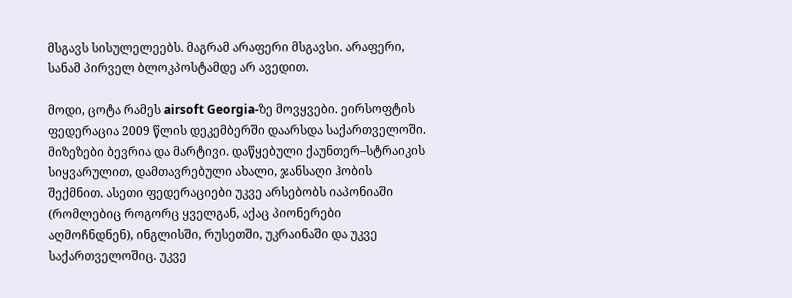მსგავს სისულელეებს. მაგრამ არაფერი მსგავსი. არაფერი, სანამ პირველ ბლოკპოსტამდე არ ავედით.

მოდი, ცოტა რამეს airsoft Georgia-ზე მოვყვები. ეირსოფტის ფედერაცია 2009 წლის დეკემბერში დაარსდა საქართველოში. მიზეზები ბევრია და მარტივი. დაწყებული ქაუნთერ–სტრაიკის სიყვარულით, დამთავრებული ახალი, ჯანსაღი ჰობის შექმნით. ასეთი ფედერაციები უკვე არსებობს იაპონიაში (რომლებიც როგორც ყველგან, აქაც პიონერები აღმოჩნდნენ), ინგლისში, რუსეთში, უკრაინაში და უკვე საქართველოშიც. უკვე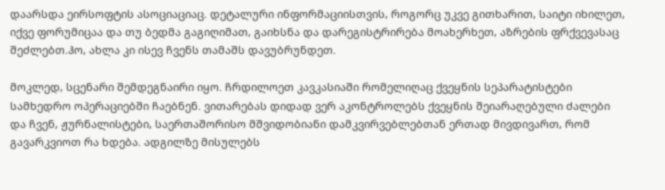დაარსდა ეირსოფტის ასოციაციაც. დეტალური ინფორმაციისთვის, როგორც უკვე გითხარით, საიტი იხილეთ, იქვე ფორუმიცაა და თუ ბედმა გაგიღიმათ, გაიხსნა და დარეგისტრირება მოახერხეთ, აზრების ფრქვევასაც შეძლებთ.ჰო, ახლა კი ისევ ჩვენს თამაშს დავუბრუნდეთ.

მოკლედ, სცენარი შემდეგნაირი იყო. ჩრდილოეთ კავკასიაში რომელიღაც ქვეყნის სეპარატისტები სამხედრო ოპერაციებში ჩაებნენ. ვითარებას დიდად ვერ აკონტროლებს ქვეყნის შეიარაღებული ძალები და ჩვენ, ჟურნალისტები, საერთაშორისო მშვიდობიანი დამკვირვებლებთან ერთად მივდივართ, რომ გავარკვიოთ რა ხდება. ადგილზე მისულებს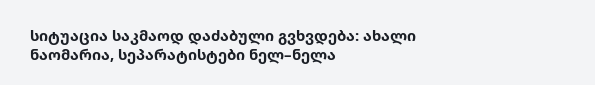სიტუაცია საკმაოდ დაძაბული გვხვდება: ახალი ნაომარია, სეპარატისტები ნელ–ნელა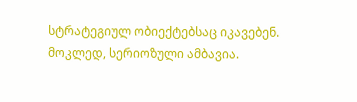სტრატეგიულ ობიექტებსაც იკავებენ. მოკლედ, სერიოზული ამბავია.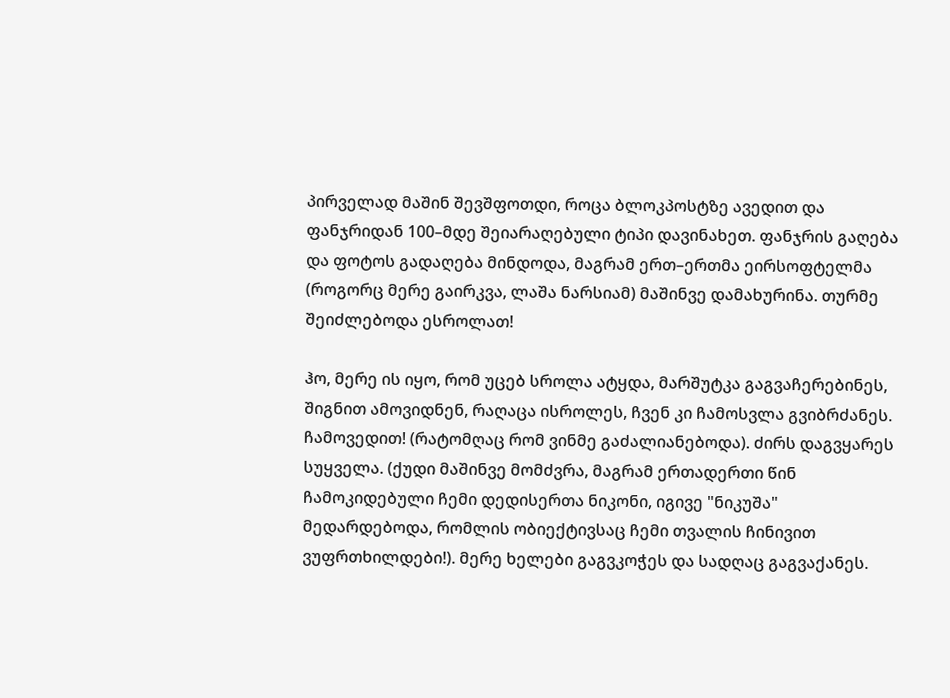პირველად მაშინ შევშფოთდი, როცა ბლოკპოსტზე ავედით და ფანჯრიდან 100–მდე შეიარაღებული ტიპი დავინახეთ. ფანჯრის გაღება და ფოტოს გადაღება მინდოდა, მაგრამ ერთ–ერთმა ეირსოფტელმა (როგორც მერე გაირკვა, ლაშა ნარსიამ) მაშინვე დამახურინა. თურმე შეიძლებოდა ესროლათ!

ჰო, მერე ის იყო, რომ უცებ სროლა ატყდა, მარშუტკა გაგვაჩერებინეს, შიგნით ამოვიდნენ, რაღაცა ისროლეს, ჩვენ კი ჩამოსვლა გვიბრძანეს. ჩამოვედით! (რატომღაც რომ ვინმე გაძალიანებოდა). ძირს დაგვყარეს სუყველა. (ქუდი მაშინვე მომძვრა, მაგრამ ერთადერთი წინ ჩამოკიდებული ჩემი დედისერთა ნიკონი, იგივე "ნიკუშა" მედარდებოდა, რომლის ობიექტივსაც ჩემი თვალის ჩინივით ვუფრთხილდები!). მერე ხელები გაგვკოჭეს და სადღაც გაგვაქანეს.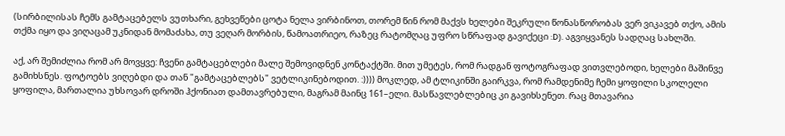(სირბილისას ჩემს გამტაცებელს ვუთხარი, გეხვეწები ცოტა ნელა ვირბინოთ, თორემ წინ რომ მაქვს ხელები შეკრული წონასწორობას ვერ ვიკავებ თქო, ამის თქმა იყო და ვიღაცამ უკნიდან მომაძახა, თუ ვეღარ მორბის, წამოათრიეო, რაზეც რატომღაც უფრო სწრაფად გავიქეცი :D). აგვიყვანეს სადღაც სახლში.

აქ, არ შემიძლია რომ არ მოვყვე: ჩვენი გამტაცებლები მალე შემოვიდნენ კონტაქტში. მით უმეტეს, რომ რადგან ფოტოგრაფად ვითვლებოდი, ხელები მაშინვე გამიხსნეს. ფოტოებს ვიღებდი და თან "გამტაცებლებს" ვეტლიკინებოდით. :)))) მოკლედ, ამ ტლიკინში გაირკვა, რომ რამდენიმე ჩემი ყოფილი სკოლელი ყოფილა, მართალია უხსოვარ დროში ჰქონიათ დამთავრებული, მაგრამ მაინც 161–ელი. მასწავლებლებიც კი გავიხსენეთ. რაც მთავარია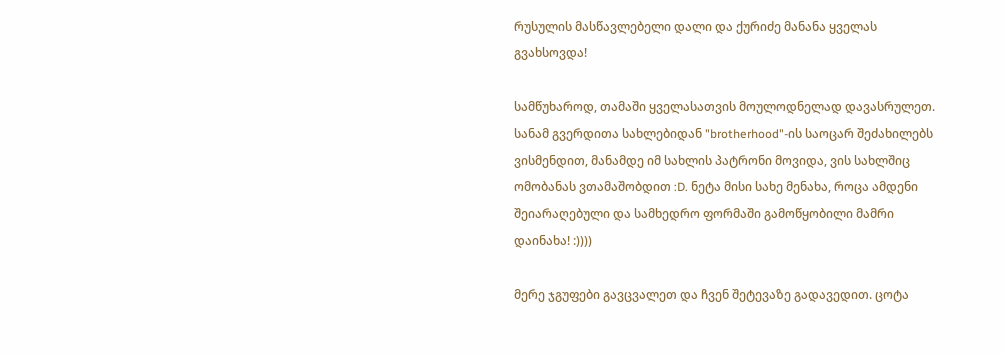რუსულის მასწავლებელი დალი და ქურიძე მანანა ყველას გვახსოვდა!

სამწუხაროდ, თამაში ყველასათვის მოულოდნელად დავასრულეთ. სანამ გვერდითა სახლებიდან "brotherhood"-ის საოცარ შეძახილებს ვისმენდით, მანამდე იმ სახლის პატრონი მოვიდა, ვის სახლშიც ომობანას ვთამაშობდით :D. ნეტა მისი სახე მენახა, როცა ამდენი შეიარაღებული და სამხედრო ფორმაში გამოწყობილი მამრი  დაინახა! :))))

მერე ჯგუფები გავცვალეთ და ჩვენ შეტევაზე გადავედით. ცოტა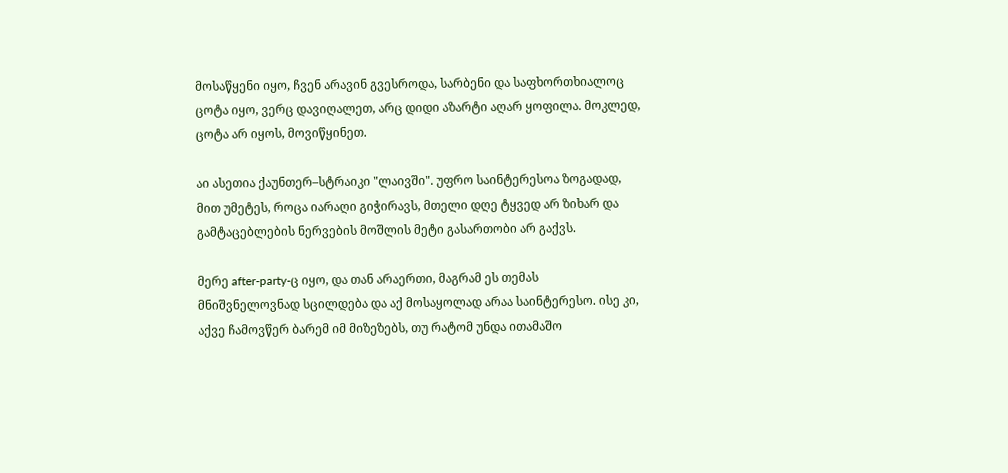მოსაწყენი იყო, ჩვენ არავინ გვესროდა, სარბენი და საფხორთხიალოც ცოტა იყო, ვერც დავიღალეთ, არც დიდი აზარტი აღარ ყოფილა. მოკლედ, ცოტა არ იყოს, მოვიწყინეთ.

აი ასეთია ქაუნთერ–სტრაიკი "ლაივში". უფრო საინტერესოა ზოგადად, მით უმეტეს, როცა იარაღი გიჭირავს, მთელი დღე ტყვედ არ ზიხარ და გამტაცებლების ნერვების მოშლის მეტი გასართობი არ გაქვს.

მერე after-party-ც იყო, და თან არაერთი, მაგრამ ეს თემას მნიშვნელოვნად სცილდება და აქ მოსაყოლად არაა საინტერესო. ისე კი, აქვე ჩამოვწერ ბარემ იმ მიზეზებს, თუ რატომ უნდა ითამაშო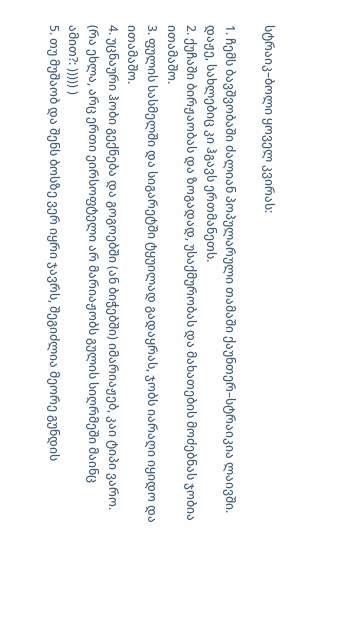სტრაიკ–ბოლი ყოველ კვირას:

1. ჩემს ბავშვობაში ძალიან პოპულარული თამაში ქაუნთერ–სტრაიკია ლაივში. დაჟე, სახლებიც კი ჰგავს ერთმანეთს.
2. ქუჩაში ბირჟაობას და ზოგადად, უსაქმურობას და მახათების მოძებნას ჯობია ითამაშო.
3. ფულის სასმელში და სიგარეტში ტყუილად გადაყრას, ჯობს იარაღი იყიდო და ითამაშო.
4. უცნაური ჰობი გექნება და გოგოებში (ან ბიჭებში) იმარიაჟებ, კაი ტიპი ვარო. (რა ეხლა, არც ერთი ეირსოფტელი არ მარიაჟობს გულის სიღრმეში მაინც ამით?: ))))) )
5. თუ მუშაობ და შენს ბოსზე ვერ იყრი ჯავრს, შეგიძლია მეორე გუნდის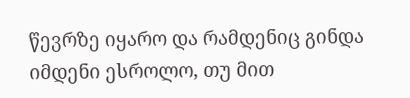წევრზე იყარო და რამდენიც გინდა იმდენი ესროლო, თუ მით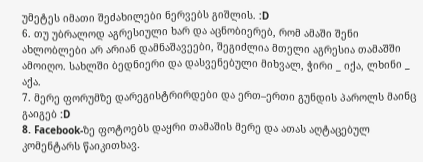უმეტეს იმათი შეძახილები ნერვებს გიშლის. :D
6. თუ უბრალოდ აგრესიული ხარ და აცნობიერებ, რომ ამაში შენი ახლობლები არ არიან დამნაშავეები, შეგიძლია მთელი აგრესია თამაშში ამოიღო. სახლში ბედნიერი და დასვენებული მიხვალ, ჭირი _ იქა, ლხინი _ აქა.
7. მერე ფორუმზე დარეგისტრირდები და ერთ–ერთი გუნდის პაროლს მაინც გაიგებ :D
8. Facebook-ზე ფოტოებს დაყრი თამაშის მერე და ათას აღტაცებულ კომენტარს წაიკითხავ.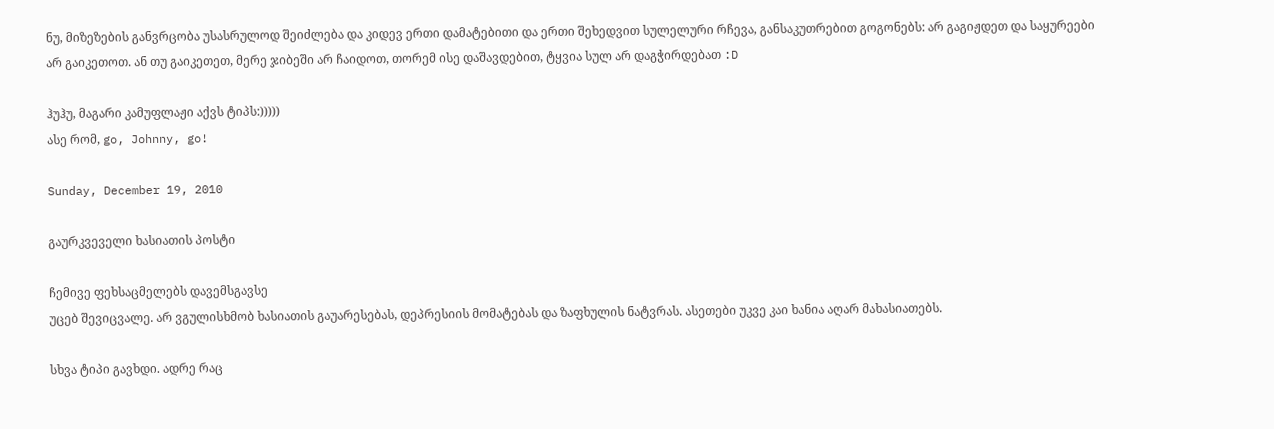ნუ, მიზეზების განვრცობა უსასრულოდ შეიძლება და კიდევ ერთი დამატებითი და ერთი შეხედვით სულელური რჩევა, განსაკუთრებით გოგონებს: არ გაგიჟდეთ და საყურეები არ გაიკეთოთ. ან თუ გაიკეთეთ, მერე ჯიბეში არ ჩაიდოთ, თორემ ისე დაშავდებით, ტყვია სულ არ დაგჭირდებათ :D

ჰუჰუ, მაგარი კამუფლაჟი აქვს ტიპს:)))))
ასე რომ, go, Johnny, go!

Sunday, December 19, 2010

გაურკვეველი ხასიათის პოსტი

ჩემივე ფეხსაცმელებს დავემსგავსე
უცებ შევიცვალე. არ ვგულისხმობ ხასიათის გაუარესებას, დეპრესიის მომატებას და ზაფხულის ნატვრას. ასეთები უკვე კაი ხანია აღარ მახასიათებს.

სხვა ტიპი გავხდი. ადრე რაც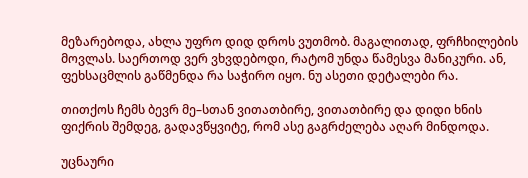მეზარებოდა, ახლა უფრო დიდ დროს ვუთმობ. მაგალითად, ფრჩხილების მოვლას. საერთოდ ვერ ვხვდებოდი, რატომ უნდა წამესვა მანიკური. ან, ფეხსაცმლის გაწმენდა რა საჭირო იყო. ნუ ასეთი დეტალები რა.

თითქოს ჩემს ბევრ მე–სთან ვითათბირე, ვითათბირე და დიდი ხნის ფიქრის შემდეგ, გადავწყვიტე, რომ ასე გაგრძელება აღარ მინდოდა.

უცნაური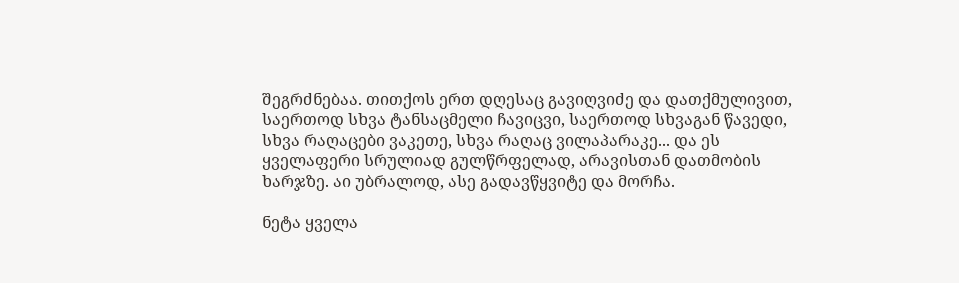შეგრძნებაა. თითქოს ერთ დღესაც გავიღვიძე და დათქმულივით, საერთოდ სხვა ტანსაცმელი ჩავიცვი, საერთოდ სხვაგან წავედი, სხვა რაღაცები ვაკეთე, სხვა რაღაც ვილაპარაკე... და ეს ყველაფერი სრულიად გულწრფელად, არავისთან დათმობის ხარჯზე. აი უბრალოდ, ასე გადავწყვიტე და მორჩა.

ნეტა ყველა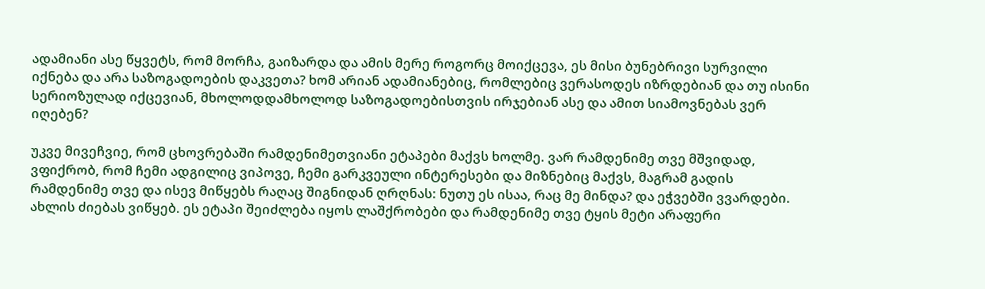ადამიანი ასე წყვეტს, რომ მორჩა, გაიზარდა და ამის მერე როგორც მოიქცევა, ეს მისი ბუნებრივი სურვილი იქნება და არა საზოგადოების დაკვეთა? ხომ არიან ადამიანებიც, რომლებიც ვერასოდეს იზრდებიან და თუ ისინი სერიოზულად იქცევიან, მხოლოდდამხოლოდ საზოგადოებისთვის ირჯებიან ასე და ამით სიამოვნებას ვერ იღებენ?

უკვე მივეჩვიე, რომ ცხოვრებაში რამდენიმეთვიანი ეტაპები მაქვს ხოლმე. ვარ რამდენიმე თვე მშვიდად, ვფიქრობ, რომ ჩემი ადგილიც ვიპოვე, ჩემი გარკვეული ინტერესები და მიზნებიც მაქვს, მაგრამ გადის რამდენიმე თვე და ისევ მიწყებს რაღაც შიგნიდან ღრღნას: ნუთუ ეს ისაა, რაც მე მინდა? და ეჭვებში ვვარდები. ახლის ძიებას ვიწყებ. ეს ეტაპი შეიძლება იყოს ლაშქრობები და რამდენიმე თვე ტყის მეტი არაფერი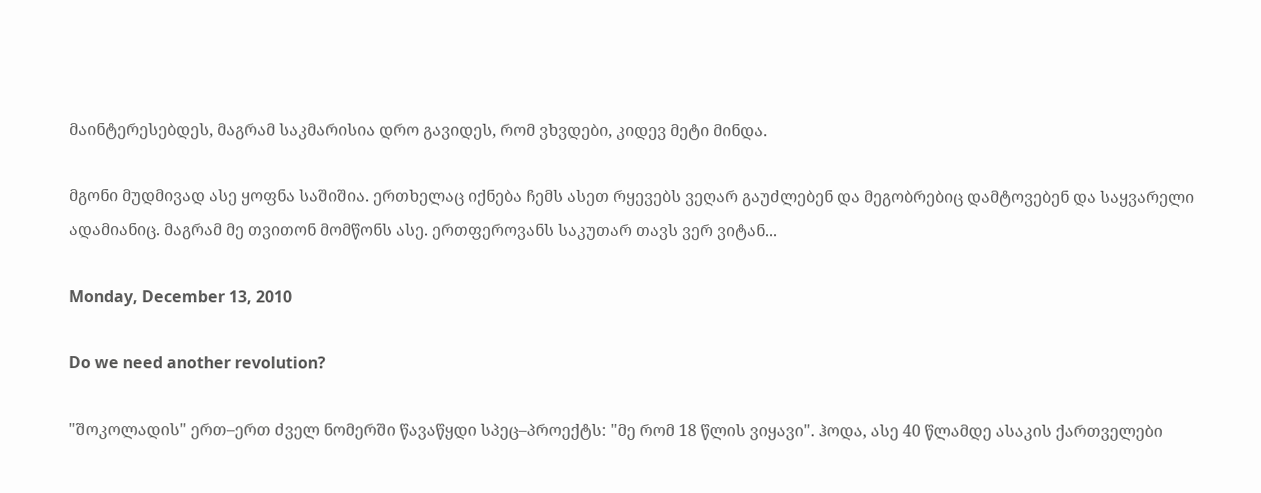მაინტერესებდეს, მაგრამ საკმარისია დრო გავიდეს, რომ ვხვდები, კიდევ მეტი მინდა.

მგონი მუდმივად ასე ყოფნა საშიშია. ერთხელაც იქნება ჩემს ასეთ რყევებს ვეღარ გაუძლებენ და მეგობრებიც დამტოვებენ და საყვარელი ადამიანიც. მაგრამ მე თვითონ მომწონს ასე. ერთფეროვანს საკუთარ თავს ვერ ვიტან...

Monday, December 13, 2010

Do we need another revolution?

"შოკოლადის" ერთ–ერთ ძველ ნომერში წავაწყდი სპეც–პროექტს: "მე რომ 18 წლის ვიყავი". ჰოდა, ასე 40 წლამდე ასაკის ქართველები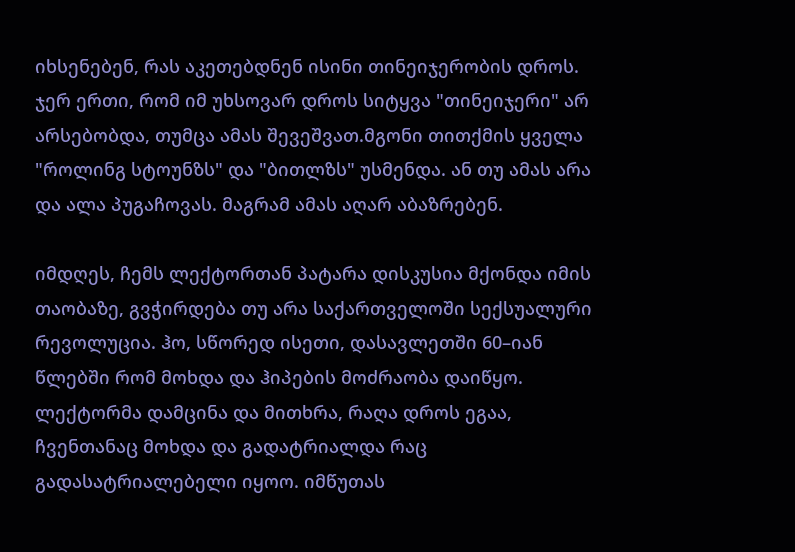იხსენებენ, რას აკეთებდნენ ისინი თინეიჯერობის დროს. ჯერ ერთი, რომ იმ უხსოვარ დროს სიტყვა "თინეიჯერი" არ არსებობდა, თუმცა ამას შევეშვათ.მგონი თითქმის ყველა "როლინგ სტოუნზს" და "ბითლზს" უსმენდა. ან თუ ამას არა და ალა პუგაჩოვას. მაგრამ ამას აღარ აბაზრებენ.

იმდღეს, ჩემს ლექტორთან პატარა დისკუსია მქონდა იმის თაობაზე, გვჭირდება თუ არა საქართველოში სექსუალური რევოლუცია. ჰო, სწორედ ისეთი, დასავლეთში 60–იან წლებში რომ მოხდა და ჰიპების მოძრაობა დაიწყო. ლექტორმა დამცინა და მითხრა, რაღა დროს ეგაა, ჩვენთანაც მოხდა და გადატრიალდა რაც გადასატრიალებელი იყოო. იმწუთას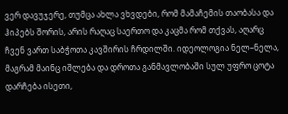ვერ დავუჯერე, თუმცა ახლა ვხვდები, რომ მამაჩემის თაობასა და ჰიპებს შორის, არის რაღაც საერთო და კაცმა რომ თქვას, აღარც ჩვენ ვართ საბჭოთა კავშირის ჩრდილში. იდეოლოგია ნელ–ნელა, მაგრამ მაინც იშლება და დროთა განმავლობაში სულ უფრო ცოტა დარჩება ისეთი,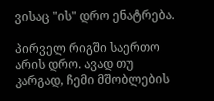ვისაც "ის" დრო ენატრება.

პირველ რიგში საერთო არის დრო. ავად თუ კარგად, ჩემი მშობლების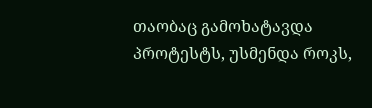თაობაც გამოხატავდა პროტესტს, უსმენდა როკს,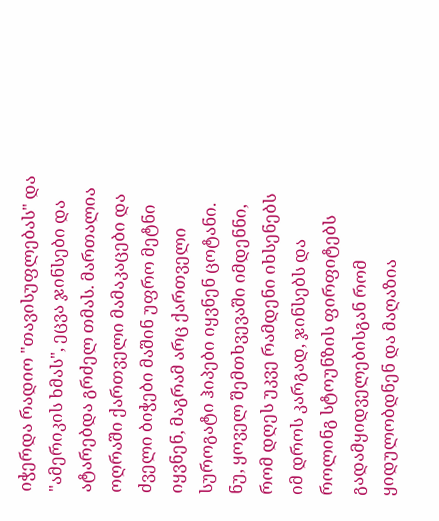იჭერდა რადიო "თავისუფლებას" და "ამერიკის ხმას", ეცვა ჯინსები და ატარებდა გრძელ თმას. მართალია ოღრაში ქართველი მამაკაცები და ძველი ბიჭები მაშინ უფრო მეტნი იყვნენ, მაგრამ არც ქართველი სუროგატი ჰიპები იყვნენ ცოტანი. ნუ, ყოველ შემთხვევაში იმდენნი, რომ დღეს უკვე რამდენი იხსენებს იმ დროს კარგად, ჯინსებს და როლინგ სტოუნზის ფირფიტებს გადამყიდველებისგან რომ ყიდულობდნენ და მაღაზია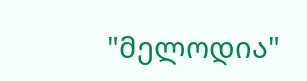"მელოდია"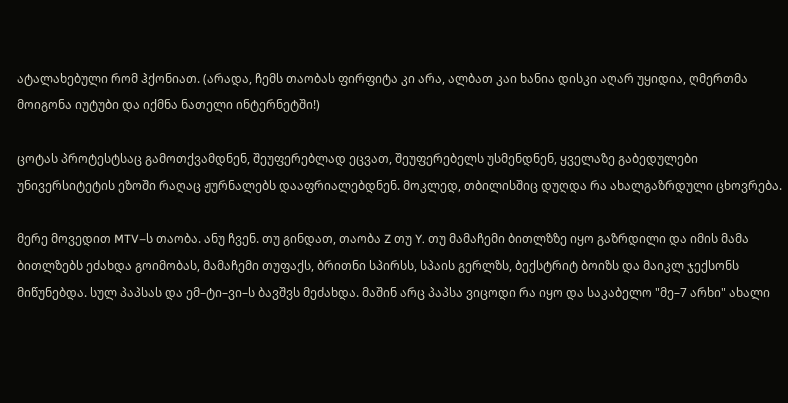ატალახებული რომ ჰქონიათ. (არადა, ჩემს თაობას ფირფიტა კი არა, ალბათ კაი ხანია დისკი აღარ უყიდია, ღმერთმა მოიგონა იუტუბი და იქმნა ნათელი ინტერნეტში!)

ცოტას პროტესტსაც გამოთქვამდნენ, შეუფერებლად ეცვათ, შეუფერებელს უსმენდნენ, ყველაზე გაბედულები უნივერსიტეტის ეზოში რაღაც ჟურნალებს დააფრიალებდნენ. მოკლედ, თბილისშიც დუღდა რა ახალგაზრდული ცხოვრება.

მერე მოვედით MTV–ს თაობა. ანუ ჩვენ. თუ გინდათ, თაობა Z თუ Y. თუ მამაჩემი ბითლზზე იყო გაზრდილი და იმის მამა ბითლზებს ეძახდა გოიმობას, მამაჩემი თუფაქს, ბრითნი სპირსს, სპაის გერლზს, ბექსტრიტ ბოიზს და მაიკლ ჯექსონს მიწუნებდა. სულ პაპსას და ემ–ტი–ვი–ს ბავშვს მეძახდა. მაშინ არც პაპსა ვიცოდი რა იყო და საკაბელო "მე–7 არხი" ახალი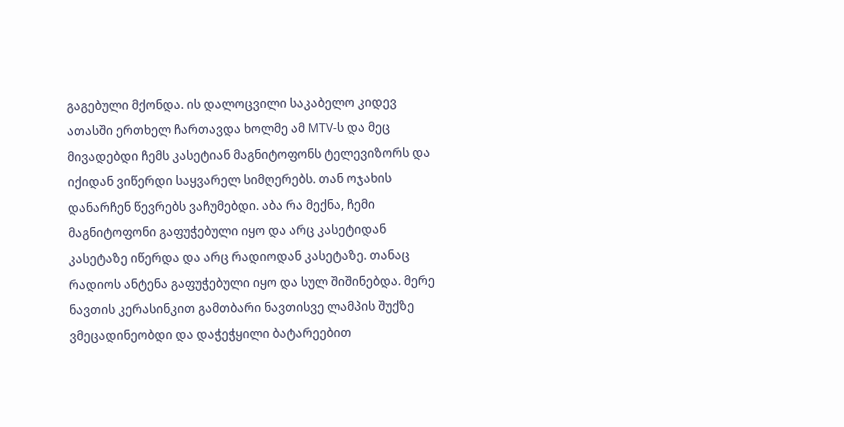გაგებული მქონდა. ის დალოცვილი საკაბელო კიდევ ათასში ერთხელ ჩართავდა ხოლმე ამ MTV-ს და მეც მივადებდი ჩემს კასეტიან მაგნიტოფონს ტელევიზორს და იქიდან ვიწერდი საყვარელ სიმღერებს. თან ოჯახის დანარჩენ წევრებს ვაჩუმებდი. აბა რა მექნა, ჩემი მაგნიტოფონი გაფუჭებული იყო და არც კასეტიდან კასეტაზე იწერდა და არც რადიოდან კასეტაზე. თანაც რადიოს ანტენა გაფუჭებული იყო და სულ შიშინებდა. მერე ნავთის კერასინკით გამთბარი ნავთისვე ლამპის შუქზე ვმეცადინეობდი და დაჭეჭყილი ბატარეებით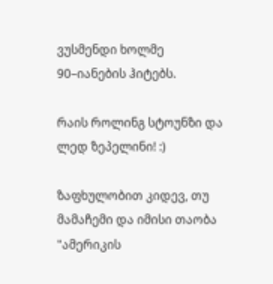ვუსმენდი ხოლმე 90–იანების ჰიტებს.

რაის როლინგ სტოუნზი და ლედ ზეპელინი! :)

ზაფხულობით კიდევ, თუ მამაჩემი და იმისი თაობა "ამერიკის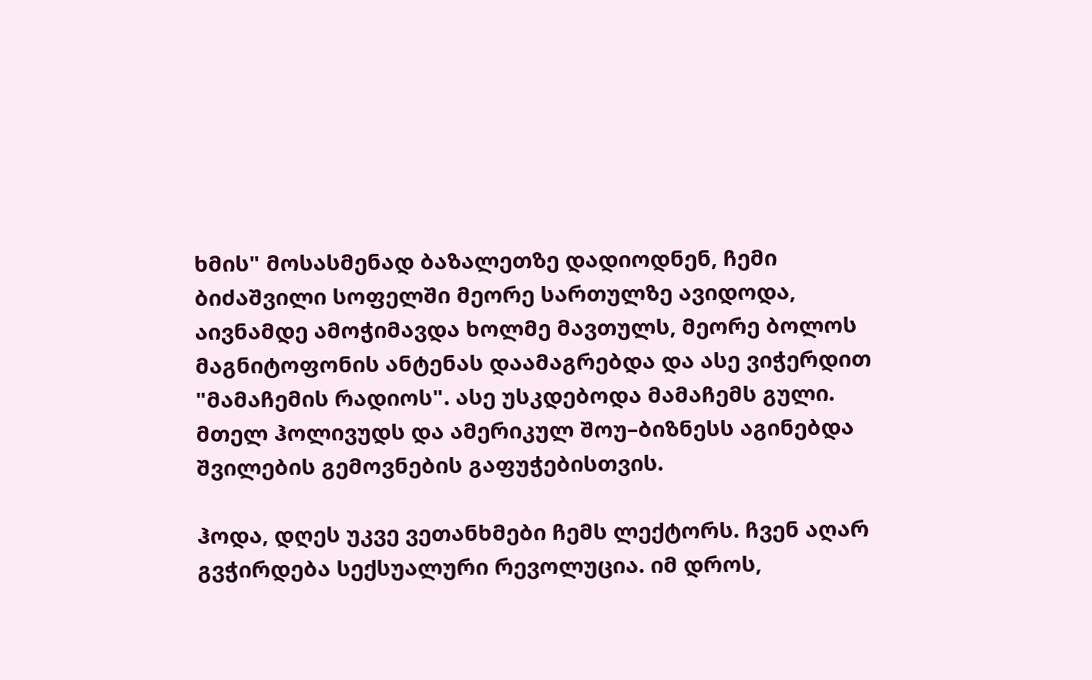ხმის" მოსასმენად ბაზალეთზე დადიოდნენ, ჩემი ბიძაშვილი სოფელში მეორე სართულზე ავიდოდა, აივნამდე ამოჭიმავდა ხოლმე მავთულს, მეორე ბოლოს მაგნიტოფონის ანტენას დაამაგრებდა და ასე ვიჭერდით "მამაჩემის რადიოს". ასე უსკდებოდა მამაჩემს გული. მთელ ჰოლივუდს და ამერიკულ შოუ–ბიზნესს აგინებდა შვილების გემოვნების გაფუჭებისთვის.

ჰოდა, დღეს უკვე ვეთანხმები ჩემს ლექტორს. ჩვენ აღარ გვჭირდება სექსუალური რევოლუცია. იმ დროს,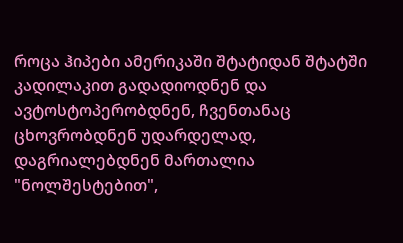როცა ჰიპები ამერიკაში შტატიდან შტატში კადილაკით გადადიოდნენ და ავტოსტოპერობდნენ, ჩვენთანაც ცხოვრობდნენ უდარდელად, დაგრიალებდნენ მართალია "ნოლშესტებით",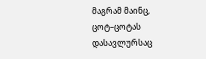მაგრამ მაინც, ცოტ–ცოტას დასავლურსაც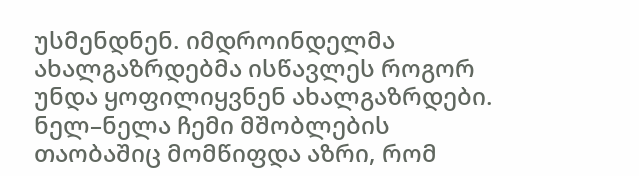უსმენდნენ. იმდროინდელმა ახალგაზრდებმა ისწავლეს როგორ უნდა ყოფილიყვნენ ახალგაზრდები. ნელ–ნელა ჩემი მშობლების თაობაშიც მომწიფდა აზრი, რომ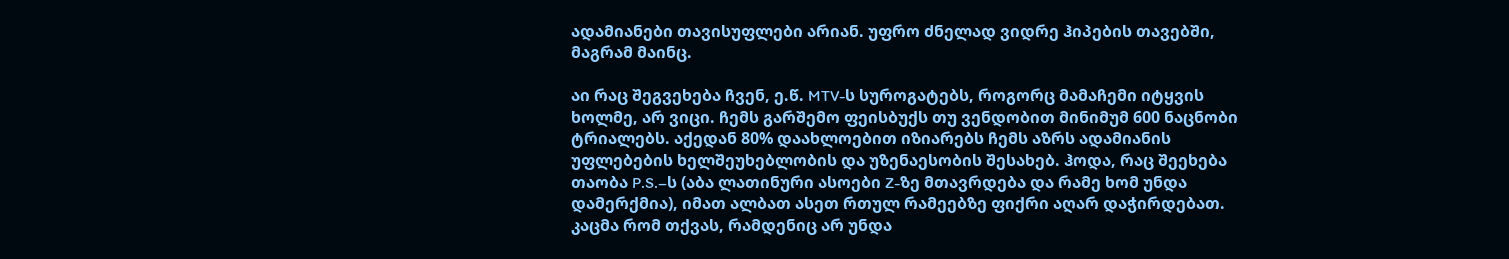ადამიანები თავისუფლები არიან. უფრო ძნელად ვიდრე ჰიპების თავებში, მაგრამ მაინც.

აი რაც შეგვეხება ჩვენ, ე.წ. MTV-ს სუროგატებს, როგორც მამაჩემი იტყვის ხოლმე, არ ვიცი. ჩემს გარშემო ფეისბუქს თუ ვენდობით მინიმუმ 600 ნაცნობი ტრიალებს. აქედან 80% დაახლოებით იზიარებს ჩემს აზრს ადამიანის უფლებების ხელშეუხებლობის და უზენაესობის შესახებ. ჰოდა, რაც შეეხება თაობა P.S.–ს (აბა ლათინური ასოები Z-ზე მთავრდება და რამე ხომ უნდა დამერქმია), იმათ ალბათ ასეთ რთულ რამეებზე ფიქრი აღარ დაჭირდებათ. კაცმა რომ თქვას, რამდენიც არ უნდა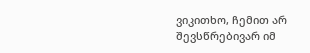ვიკითხო, ჩემით არ შევსწრებივარ იმ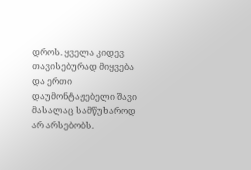დროს. ყველა კიდევ თავისებურად მიყვება და ერთი დაუმონტაჟებელი შავი მასალაც სამწუხაროდ არ არსებობს.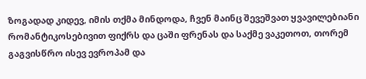ზოგადად კიდევ, იმის თქმა მინდოდა, ჩვენ მაინც შევეშვათ ყვავილებიანი რომანტიკოსებივით ფიქრს და ცაში ფრენას და საქმე ვაკეთოთ, თორემ გაგვისწრო ისევ ევროპამ და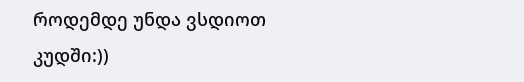როდემდე უნდა ვსდიოთ კუდში:))